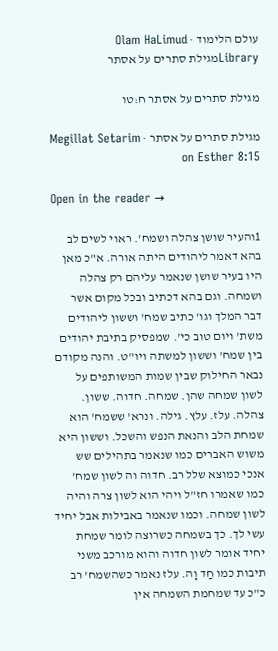עולם הלימוד · Olam HaLimud
Libraryמגילת סתרים על אסתר

מגילת סתרים על אסתר ח:טו

מגילת סתרים על אסתר · Megillat Setarim on Esther 8:15

Open in the reader →

1והעיר שושן צהלה ושמח'. ראוי לשים לב בהא דאמר ליהודים היתה אורה. א"כ מאן היו בעיר שושן שנאמר עליהם רק צהלה ושמחה. וגם בהא דכתיב ובכל מקום אשר דבר המלך וגו' כתיב שמח' וששון ליהודים משת' ויום טוב כי'. שמפסיק בתיבת יהודים בין שמח' וששון למשתה ויו"ט. והנה מקודם נבאר החילוק שבין שמות המשותפים על לשון שמחה שהן. שמחה. חדוה. ששון. צהלה. עלז. עלץ. גילה. ונרא' ששמח' הוא שמחת הלב והנאת הנפש והשכל. וששון היא משוש האברים כמו שנאמר בתהילים שש אנכי כמוצא שלל רב. חדוה וה לשון שמח' כמו שאמרו חז"ל ויהי הוא לשון צרה והיה לשון שמחה. וכמו שנאמר באבילות אבל יחיד עשי לך. כך בשמחה כשרוצה לומר שמחת יחיד אומר לשון חדוה והוא מורכב משני תיבות כמו חַד וָה. עלז נאמר כשהשמח' רב כ"כ עד שמחמת השמחה אין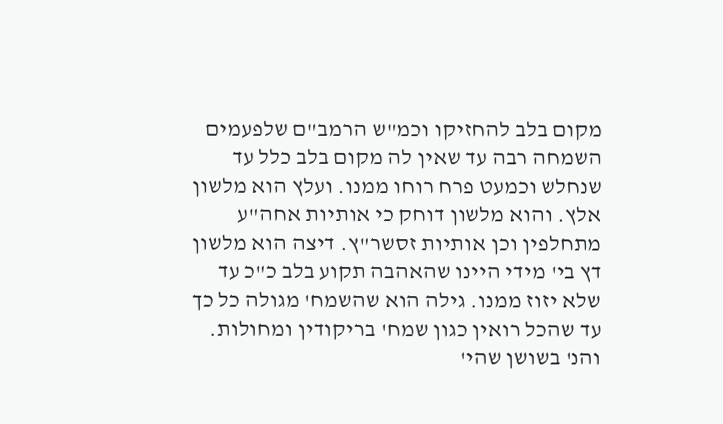מקום בלב להחזיקו וכמ"ש הרמב"ם שלפעמים השמחה רבה עד שאין לה מקום בלב כלל עד שנחלש וכמעט פרח רוחו ממנו. ועלץ הוא מלשון אלץ. והוא מלשון דוחק כי אותיות אחה"ע מתחלפין וכן אותיות זסשר"ץ. דיצה הוא מלשון דץ בי' מידי היינו שהאהבה תקוע בלב כ"כ עד שלא יזוז ממנו. גילה הוא שהשמח' מגולה כל כך עד שהכל רואין כגון שמח' בריקודין ומחולות. והנ' בשושן שהי'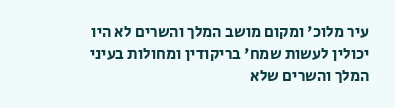עיר מלוכ' ומקום מושב המלך והשרים לא היו יכולין לעשות שמח' בריקודין ומחולות בעיני המלך והשרים שלא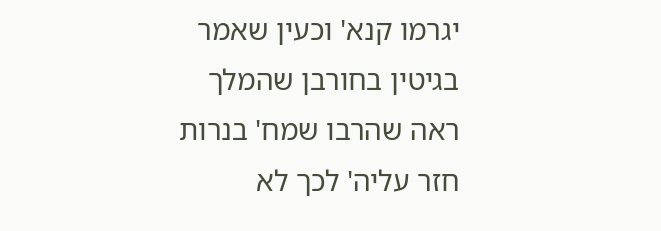יגרמו קנא' וכעין שאמר בגיטין בחורבן שהמלך ראה שהרבו שמח' בנרות חזר עליה' לכך לא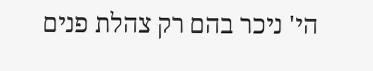הי' ניכר בהם רק צהלת פנים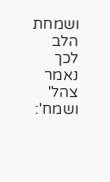ושמחת הלב לכך נאמר צהל' ושמח':